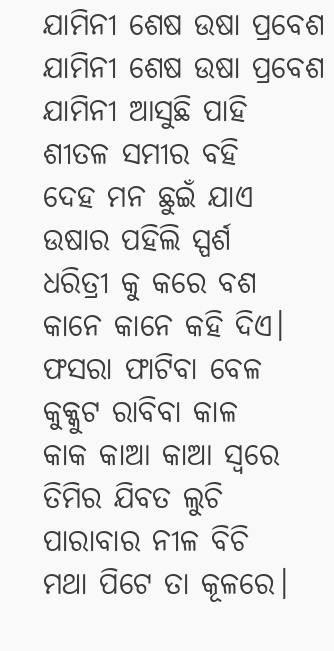ଯାମିନୀ ଶେଷ ଉଷା ପ୍ରବେଶ
ଯାମିନୀ ଶେଷ ଉଷା ପ୍ରବେଶ
ଯାମିନୀ ଆସୁଛି ପାହି
ଶୀତଳ ସମୀର ବହି
ଦେହ ମନ ଛୁଇଁ ଯାଏ
ଉଷାର ପହିଲି ସ୍ପର୍ଶ
ଧରିତ୍ରୀ କୁ କରେ ବଶ
କାନେ କାନେ କହି ଦିଏ।
ଫସରା ଫାଟିବା ବେଳ
କୁକ୍କୁଟ ରାବିବା କାଳ
କାକ କାଆ କାଆ ସ୍ୱରେ
ତିମିର ଯିବତ ଲୁଚି
ପାରାବାର ନୀଳ ବିଚି
ମଥା ପିଟେ ତା କୂଳରେ।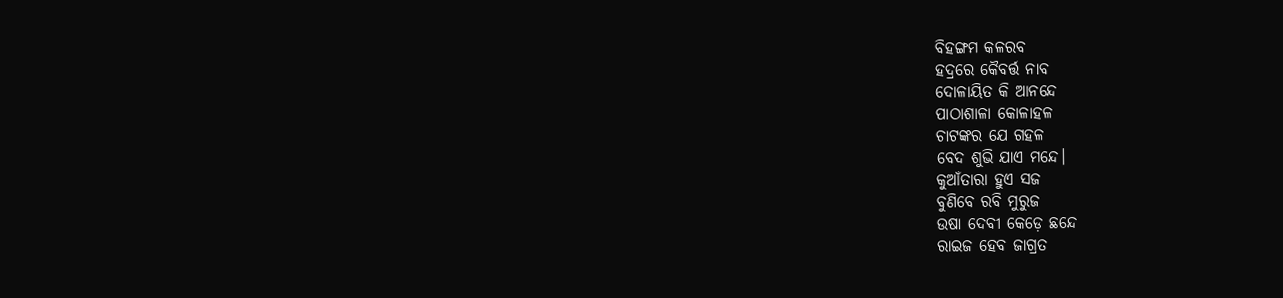ବିହଙ୍ଗମ କଳରବ
ହଦ୍ରରେ କୈବର୍ତ୍ତ ନାବ
ଦୋଳାୟିତ କି ଆନନ୍ଦେ
ପାଠାଶାଳା କୋଳାହଳ
ଚାଟଙ୍କର ଯେ ଗହଳ
ବେଦ ଶୁଭି ଯାଏ ମନ୍ଦେ।
କୁଆଁତାରା ହୁଏ ସଜ
ବୁଣିବେ ରବି ମୁରୁଜ
ଉଷା ଦେବୀ କେଡ଼େ ଛନ୍ଦେ
ରାଇଜ ହେବ ଜାଗ୍ରତ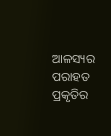ଆଳସ୍ୟର ପରାହତ
ପ୍ରକୃତିର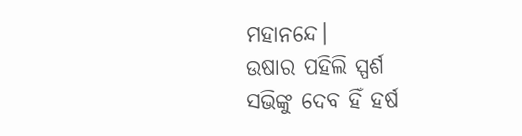ମହାନନ୍ଦେ।
ଉଷାର ପହିଲି ସ୍ପର୍ଶ
ସଭିଙ୍କୁ ଦେବ ହିଁ ହର୍ଷ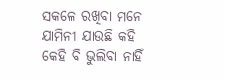ସକଳେ ରଖିବା ମନେ
ଯାମିନୀ ଯାଉଛି କହି
କେହି ବି ଭୁଲିବା ନାହିଁ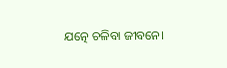ଯତ୍ନେ ଚଳିବା ଜୀବନେ।